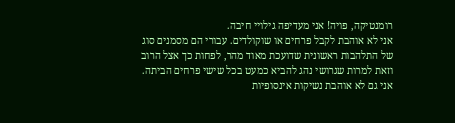רומנטיקה, פויה! אני מעדיפה גילויי חיבה.
אני לא אוהבת לקבל פרחים או שוקולדים. עבורי הם מסמנים סוג של התלהבות ראשונית שדועכת מאוד מהר, לפחות כך אצל הרוב וזאת למרות שגרושי נהג להביא כמעט בכל שישי פרחים הביתה. אני גם לא אוהבת נשיקות אינסופיות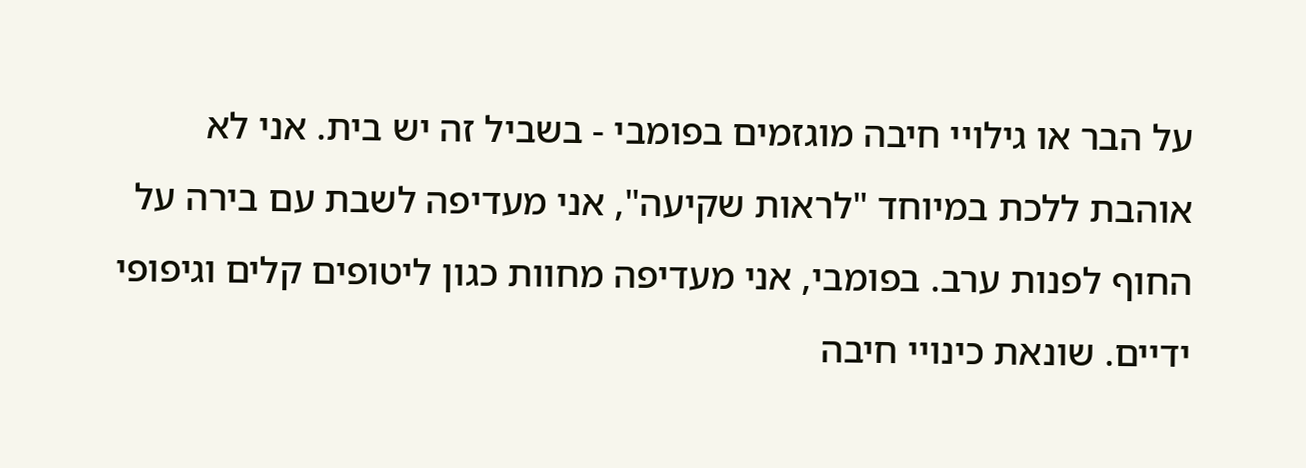על הבר או גילויי חיבה מוגזמים בפומבי - בשביל זה יש בית. אני לא אוהבת ללכת במיוחד "לראות שקיעה", אני מעדיפה לשבת עם בירה על החוף לפנות ערב. בפומבי, אני מעדיפה מחוות כגון ליטופים קלים וגיפופי ידיים. שונאת כינויי חיבה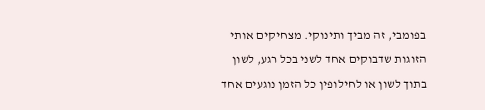בפומבי, זה מביך ותינוקי. מצחיקים אותי הזוגות שדבוקים אחד לשני בכל רגע, לשון בתוך לשון או לחילופין כל הזמן נוגעים אחד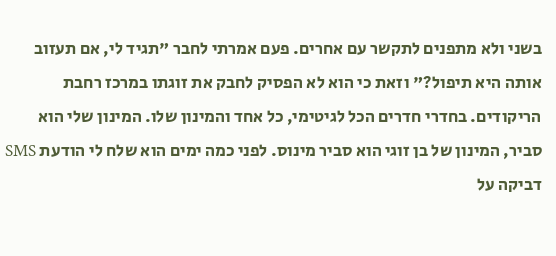בשני ולא מתפנים לתקשר עם אחרים. פעם אמרתי לחבר "תגיד לי, אם תעזוב אותה היא תיפול?" וזאת כי הוא לא הפסיק לחבק את זוגתו במרכז רחבת הריקודים. בחדרי חדרים הכל לגיטימי, כל אחד והמינון שלו. המינון שלי הוא סביר, המינון של בן זוגי הוא סביר מינוס. לפני כמה ימים הוא שלח לי הודעת SMS דביקה על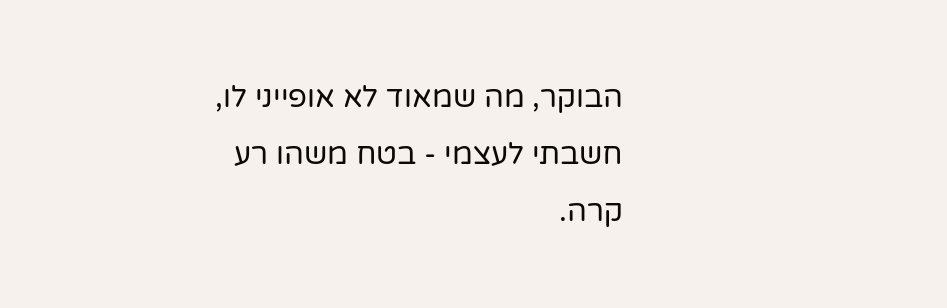הבוקר, מה שמאוד לא אופייני לו, חשבתי לעצמי - בטח משהו רע קרה.